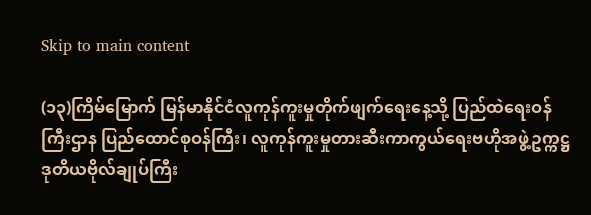Skip to main content

(၁၃)ကြိမ်မြောက် မြန်မာနိုင်ငံလူကုန်ကူးမှုတိုက်ဖျက်ရေးနေ့သို့ ပြည်ထဲရေးဝန်ကြီးဌာန ပြည်ထောင်စုဝန်ကြီး၊ လူကုန်ကူးမှုတားဆီးကာကွယ်ရေးဗဟိုအဖွဲ့ဥက္ကဋ္ဌ ဒုတိယဗိုလ်ချုပ်ကြီး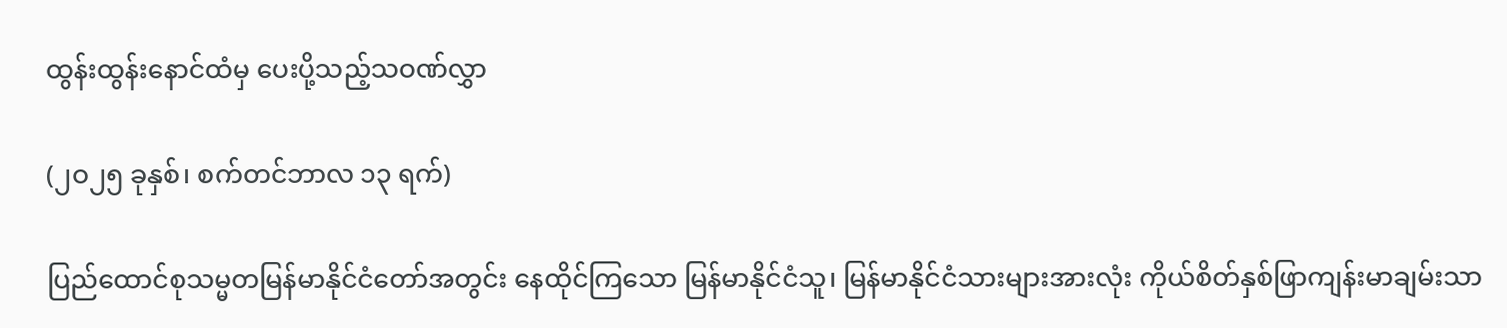ထွန်းထွန်းနောင်ထံမှ ပေးပို့သည့်သဝဏ်လွှာ

(၂ဝ၂၅ ခုနှစ်၊ စက်တင်ဘာလ ၁၃ ရက်)

ပြည်ထောင်စုသမ္မတမြန်မာနိုင်ငံတော်အတွင်း နေထိုင်ကြသော မြန်မာနိုင်ငံသူ၊ မြန်မာနိုင်ငံသားများအားလုံး ကိုယ်စိတ်နှစ်ဖြာကျန်းမာချမ်းသာ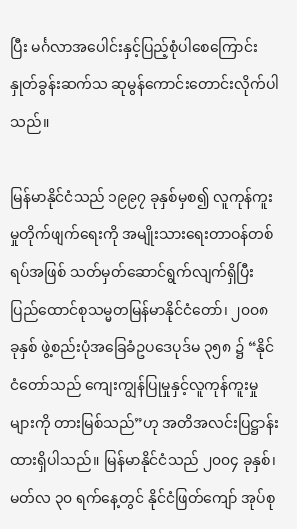ပြီး မင်္ဂလာအပေါင်းနှင့်ပြည့်စုံပါစေကြောင်း နှုတ်ခွန်းဆက်သ ဆုမွန်ကောင်းတောင်းလိုက်ပါသည်။

မြန်မာနိုင်ငံသည် ၁၉၉၇ ခုနှစ်မှစ၍ လူကုန်ကူးမှုတိုက်ဖျက်ရေးကို အမျိုးသားရေးတာဝန်တစ်ရပ်အဖြစ် သတ်မှတ်ဆောင်ရွက်လျက်ရှိပြီး ပြည်ထောင်စုသမ္မတမြန်မာနိုင်ငံတော်၊ ၂၀၀၈ ခုနှစ် ဖွဲ့စည်းပုံအခြေခံဥပဒေပုဒ်မ ၃၅၈ ၌ “နိုင်ငံတော်သည် ကျေးကျွန်ပြုမှုနှင့်လူကုန်ကူးမှုများကို တားမြစ်သည်”ဟု အတိအလင်းပြဋ္ဌာန်းထားရှိပါသည်။ မြန်မာနိုင်ငံသည် ၂၀၀၄ ခုနှစ်၊ မတ်လ ၃၀ ရက်နေ့တွင် နိုင်ငံဖြတ်ကျော် အုပ်စု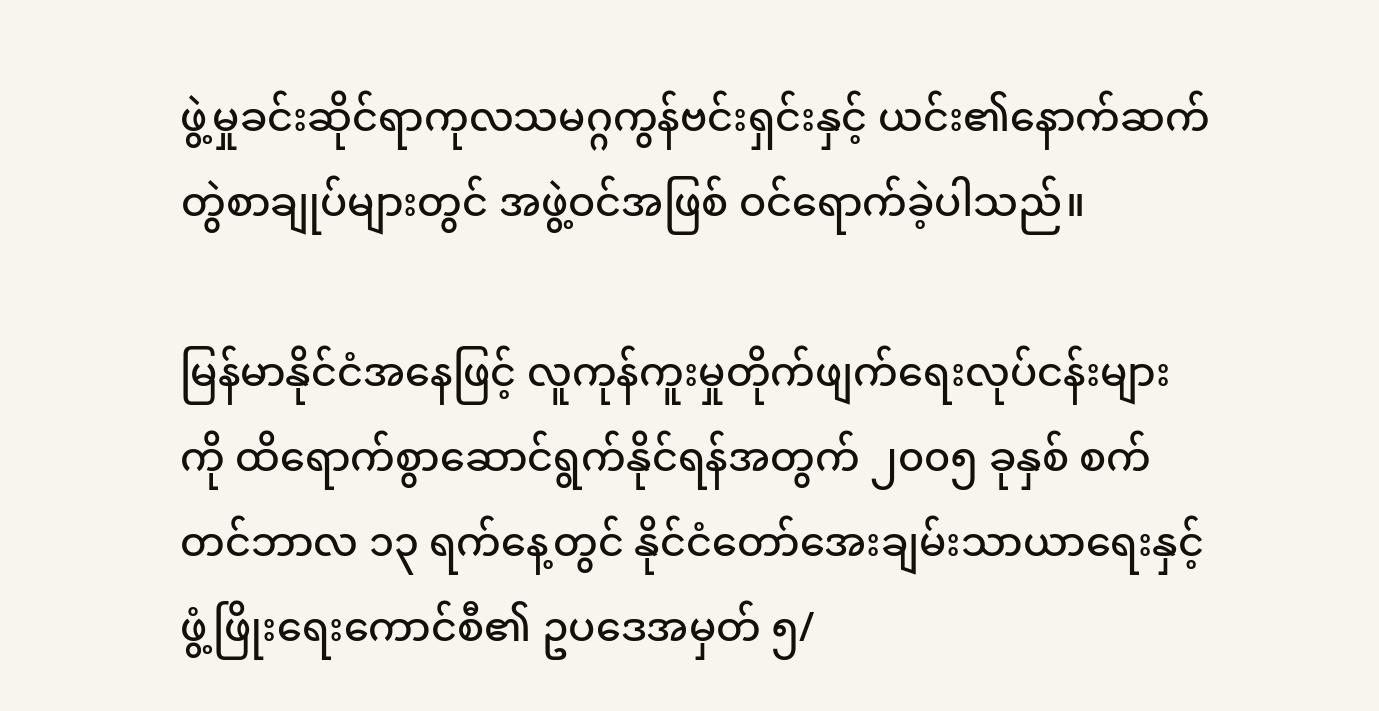ဖွဲ့မှုခင်းဆိုင်ရာကုလသမဂ္ဂကွန်ဗင်းရှင်းနှင့် ယင်း၏နောက်ဆက်တွဲစာချုပ်များတွင် အဖွဲ့ဝင်အဖြစ် ဝင်ရောက်ခဲ့ပါသည်။

မြန်မာနိုင်ငံအနေဖြင့် လူကုန်ကူးမှုတိုက်ဖျက်ရေးလုပ်ငန်းများကို ထိရောက်စွာဆောင်ရွက်နိုင်ရန်အတွက် ၂၀၀၅ ခုနှစ် စက်တင်ဘာလ ၁၃ ရက်နေ့တွင် နိုင်ငံတော်အေးချမ်းသာယာရေးနှင့်ဖွံ့ဖြိုးရေးကောင်စီ၏ ဥပဒေအမှတ် ၅/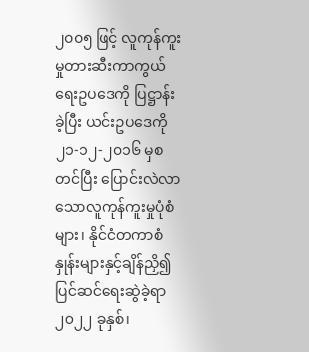၂၀၀၅ ဖြင့် လူကုန်ကူးမှုတားဆီးကာကွယ်ရေးဥပဒေကို ပြဋ္ဌာန်းခဲ့ပြီး ယင်းဥပဒေကို ၂၁-၁၂-၂၀၁၆ မှစတင်ပြီး ပြောင်းလဲလာသောလူကုန်ကူးမှုပုံစံများ၊ နိုင်ငံတကာစံနှုန်းများနှင့်ချိန်ညှိ၍ ပြင်ဆင်ရေးဆွဲခဲ့ရာ ၂၀၂၂ ခုနှစ်၊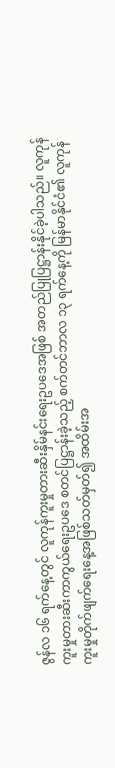ဇွန်လ ၁၆ ရက်နေ့တွင် လူကုန်ကူးမှုတားဆီးနှိမ်နင်းရေးဥပဒေအဖြစ် အတည်ပြုပြဋ္ဌာန်းနိုင်ခဲ့ပါသည်။ လူကုန်ကူးမှုတားဆီးကာကွယ်ရေးဥပဒေ စတင်ပြဋ္ဌာန်းခဲ့သည့် စက်တင်ဘာလ ၁၃ ရက်နေ့ကို မြန်မာနိုင်ငံ၏ လူကုန်ကူးမှုတိုက်ဖျက်ရေးနေ့အဖြစ်သတ်မှတ်၍ အထိမ်းအ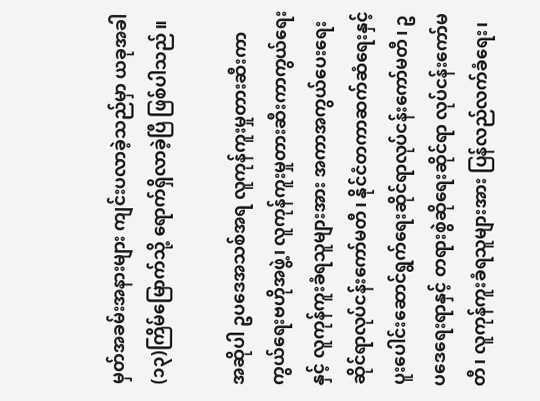မှတ်အခမ်းအနားများ ကျင်းပလာခဲ့သည်မှာ ယခုအခါ (၁၃)ကြိမ်မြောက်သို့ ရောက်ရှိလာခဲ့ပြီ ဖြစ်ပါသည်။

အဆိုပါ ဥပဒေအသစ်အရ လူကုန်ကူးမှုတားဆီးကာကွယ်ရေးဗဟိုအဖွဲ့၊ လူကုန်ကူးမှုတားဆီးကာကွယ်ရေးနှင့် လူကုန်ကူးခံရသူများအား အကာအကွယ်ပေးရေးဆိုင်ရာလုပ်ငန်းကော်မတီ၊ နိုင်ငံတကာဆက်ဆံရေးနှင့် ပူးပေါင်းဆောင်ရွက်ရေးဆိုင်ရာလုပ်ငန်းကော်မတီ၊ ဥပဒေရေးရာနှင့် တရားစွဲဆိုရေးဆိုင်ရာ လုပ်ငန်းကော်မတီ၊ လူကုန်ကူးခံရသူများအား ပြန်လည်လက်ခံရေး၊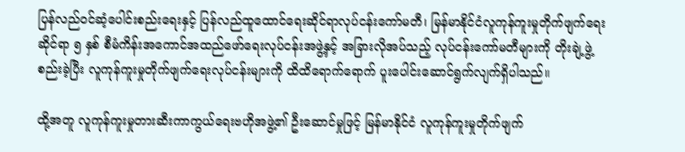ပြန်လည်ဝင်ဆံ့ပေါင်းစည်းရေးနှင့် ပြန်လည်ထူထောင်ရေးဆိုင်ရာလုပ်ငန်းကော်မတီ၊ မြန်မာနိုင်ငံလူကုန်ကူးမှုတိုက်ဖျက်ရေးဆိုင်ရာ ၅ နှစ် စီမံကိန်းအကောင်အထည်ဖော်ရေးလုပ်ငန်းအဖွဲ့နှင့် အခြားလိုအပ်သည့် လုပ်ငန်းကော်မတီများကို တိုးချဲ့ဖွဲ့စည်းခဲ့ပြီး လူကုန်ကူးမှုတိုက်ဖျက်ရေးလုပ်ငန်းများကို ထိထိရောက်ရောက် ပူးပေါင်းဆောင်ရွက်လျက်ရှိပါသည်။

ထို့အတူ လူကုန်ကူးမှုတားဆီးကာကွယ်ရေးဗဟိုအဖွဲ့၏ ဦးဆောင်မှုဖြင့် မြန်မာနိုင်ငံ လူကုန်ကူးမှုတိုက်ဖျက်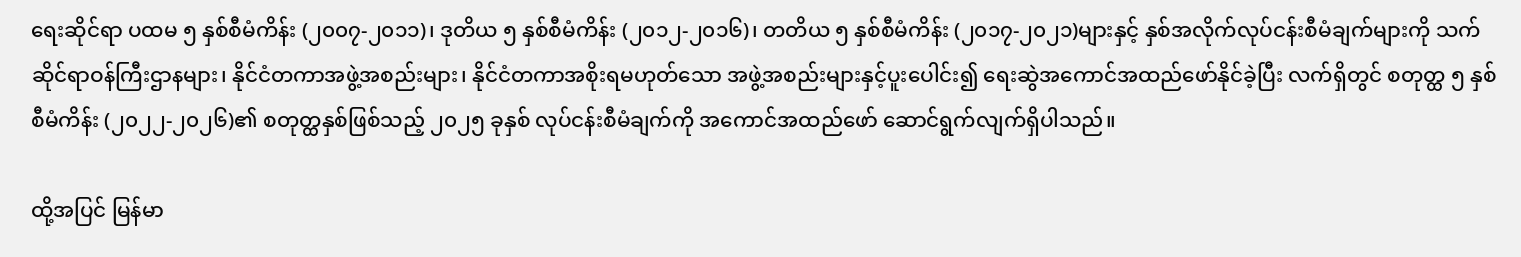ရေးဆိုင်ရာ ပထမ ၅ နှစ်စီမံကိန်း (၂၀၀၇-၂၀၁၁)၊ ဒုတိယ ၅ နှစ်စီမံကိန်း (၂၀၁၂-၂၀၁၆)၊ တတိယ ၅ နှစ်စီမံကိန်း (၂၀၁၇-၂၀၂၁)များနှင့် နှစ်အလိုက်လုပ်ငန်းစီမံချက်များကို သက်ဆိုင်ရာဝန်ကြီးဌာနများ၊ နိုင်ငံတကာအဖွဲ့အစည်းများ၊ နိုင်ငံတကာအစိုးရမဟုတ်သော အဖွဲ့အစည်းများနှင့်ပူးပေါင်း၍ ရေးဆွဲအကောင်အထည်ဖော်နိုင်ခဲ့ပြီး လက်ရှိတွင် စတုတ္ထ ၅ နှစ် စီမံကိန်း (၂၀၂၂-၂၀၂၆)၏ စတုတ္ထနှစ်ဖြစ်သည့် ၂၀၂၅ ခုနှစ် လုပ်ငန်းစီမံချက်ကို အကောင်အထည်ဖော် ဆောင်ရွက်လျက်ရှိပါသည်။

ထို့အပြင် မြန်မာ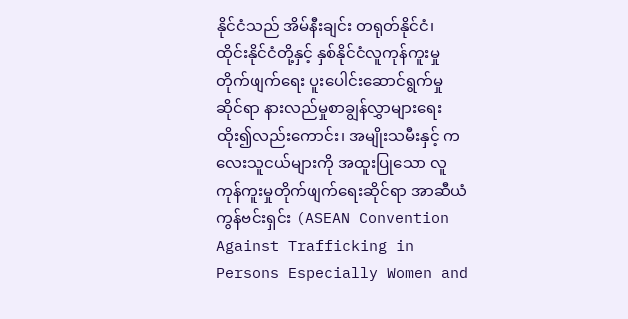နိုင်ငံသည် အိမ်နီးချင်း တရုတ်နိုင်ငံ၊ ထိုင်းနိုင်ငံတို့နှင့် နှစ်နိုင်ငံလူကုန်ကူးမှုတိုက်ဖျက်ရေး ပူးပေါင်းဆောင်ရွက်မှုဆိုင်ရာ နားလည်မှုစာချွန်လွှာများရေးထိုး၍လည်းကောင်း၊ အမျိုးသမီးနှင့် ကလေးသူငယ်များကို အထူးပြုသော လူကုန်ကူးမှုတိုက်ဖျက်ရေးဆိုင်ရာ အာဆီယံကွန်ဗင်းရှင်း (ASEAN Convention Against Trafficking in Persons Especially Women and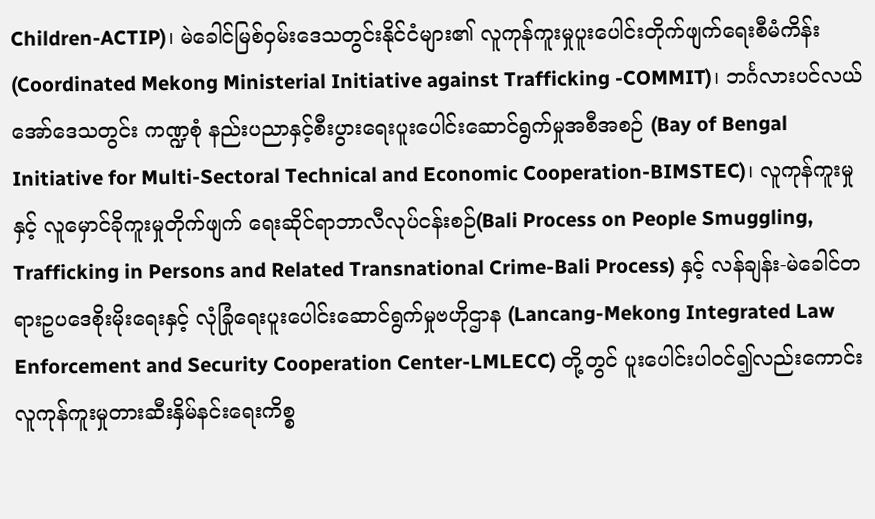Children-ACTIP)၊ မဲခေါင်မြစ်ဝှမ်းဒေသတွင်းနိုင်ငံများ၏ လူကုန်ကူးမှုပူးပေါင်းတိုက်ဖျက်ရေးစီမံကိန်း (Coordinated Mekong Ministerial Initiative against Trafficking -COMMIT)၊ ဘင်္ဂလားပင်လယ်အော်ဒေသတွင်း ကဏ္ဍစုံ နည်းပညာနှင့်စီးပွားရေးပူးပေါင်းဆောင်ရွက်မှုအစီအစဉ် (Bay of Bengal Initiative for Multi-Sectoral Technical and Economic Cooperation-BIMSTEC)၊ လူကုန်ကူးမှုနှင့် လူမှောင်ခိုကူးမှုတိုက်ဖျက် ရေးဆိုင်ရာဘာလီလုပ်ငန်းစဉ်(Bali Process on People Smuggling, Trafficking in Persons and Related Transnational Crime-Bali Process) နှင့် လန်ချန်း-မဲခေါင်တရားဥပဒေစိုးမိုးရေးနှင့် လုံခြုံရေးပူးပေါင်းဆောင်ရွက်မှုဗဟိုဌာန (Lancang-Mekong Integrated Law Enforcement and Security Cooperation Center-LMLECC) တို့တွင် ပူးပေါင်းပါဝင်၍လည်းကောင်း လူကုန်ကူးမှုတားဆီးနှိမ်နင်းရေးကိစ္စ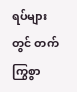ရပ်များတွင် တက်ကြွစွာ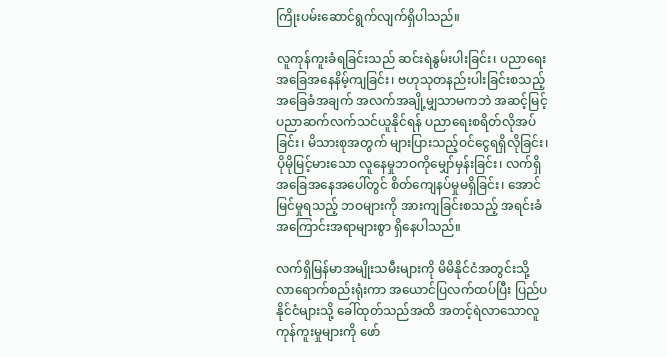ကြိုးပမ်းဆောင်ရွက်လျက်ရှိပါသည်။

လူကုန်ကူးခံရခြင်းသည် ဆင်းရဲနွမ်းပါးခြင်း၊ ပညာရေးအခြေအနေနိမ့်ကျခြင်း၊ ဗဟုသုတနည်းပါးခြင်းစသည့် အခြေခံအချက် အလက်အချို့မျှသာမကဘဲ အဆင့်မြင့်ပညာဆက်လက်သင်ယူနိုင်ရန် ပညာရေးစရိတ်လိုအပ်ခြင်း၊ မိသားစုအတွက် များပြားသည့်ဝင်ငွေရရှိလိုခြင်း၊ ပိုမိုမြင့်မားသော လူနေမှုဘဝကိုမျှော်မှန်းခြင်း၊ လက်ရှိအခြေအနေအပေါ်တွင် စိတ်ကျေနပ်မှုမရှိခြင်း၊ အောင်မြင်မှုရသည့် ဘဝများကို အားကျခြင်းစသည့် အရင်းခံအကြောင်းအရာများစွာ ရှိနေပါသည်။

လက်ရှိမြန်မာအမျိုးသမီးများကို မိမိနိုင်ငံအတွင်းသို့ လာရောက်စည်းရုံးကာ အယောင်ပြလက်ထပ်ပြီး ပြည်ပနိုင်ငံများသို့ ခေါ်ထုတ်သည်အထိ အတင့်ရဲလာသောလူကုန်ကူးမှုများကို ဖော်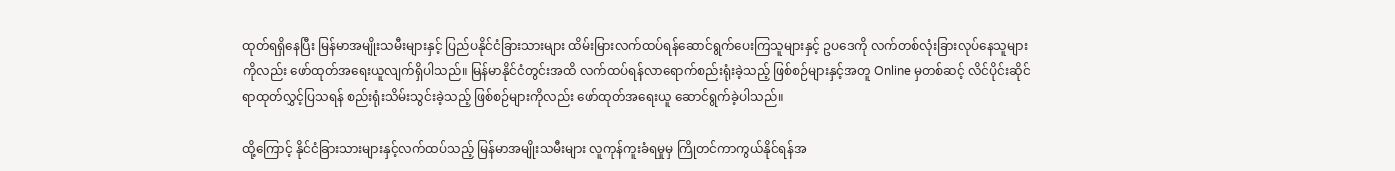ထုတ်ရရှိနေပြီး မြန်မာအမျိုးသမီးများနှင့် ပြည်ပနိုင်ငံခြားသားများ ထိမ်းမြားလက်ထပ်ရန်ဆောင်ရွက်ပေးကြသူများနှင့် ဥပဒေကို လက်တစ်လုံးခြားလုပ်နေသူများကိုလည်း ဖော်ထုတ်အရေးယူလျက်ရှိပါသည်။ မြန်မာနိုင်ငံတွင်းအထိ လက်ထပ်ရန်လာရောက်စည်းရုံးခဲ့သည့် ဖြစ်စဉ်များနှင့်အတူ Online မှတစ်ဆင့် လိင်ပိုင်းဆိုင်ရာထုတ်လွှင့်ပြသရန် စည်းရုံးသိမ်းသွင်းခဲ့သည့် ဖြစ်စဉ်များကိုလည်း ဖော်ထုတ်အရေးယူ ဆောင်ရွက်ခဲ့ပါသည်။

ထို့ကြောင့် နိုင်ငံခြားသားများနှင့်လက်ထပ်သည့် မြန်မာအမျိုးသမီးများ လူကုန်ကူးခံရမှုမှ ကြိုတင်ကာကွယ်နိုင်ရန်အ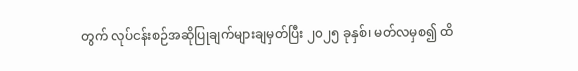တွက် လုပ်ငန်းစဉ်အဆိုပြုချက်များချမှတ်ပြီး ၂၀၂၅ ခုနှစ်၊ မတ်လမှစ၍ ထိ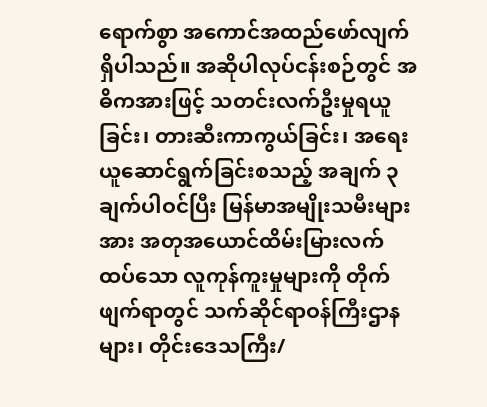ရောက်စွာ အကောင်အထည်ဖော်လျက်ရှိပါသည်။ အဆိုပါလုပ်ငန်းစဉ်တွင် အဓိကအားဖြင့် သတင်းလက်ဦးမှုရယူခြင်း၊ တားဆီးကာကွယ်ခြင်း၊ အရေးယူဆောင်ရွက်ခြင်းစသည့် အချက် ၃ ချက်ပါဝင်ပြီး မြန်မာအမျိုးသမီးများအား အတုအယောင်ထိမ်းမြားလက်ထပ်သော လူကုန်ကူးမှုများကို တိုက်ဖျက်ရာတွင် သက်ဆိုင်ရာဝန်ကြီးဌာနများ၊ တိုင်းဒေသကြီး/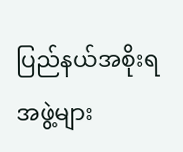ပြည်နယ်အစိုးရအဖွဲ့များ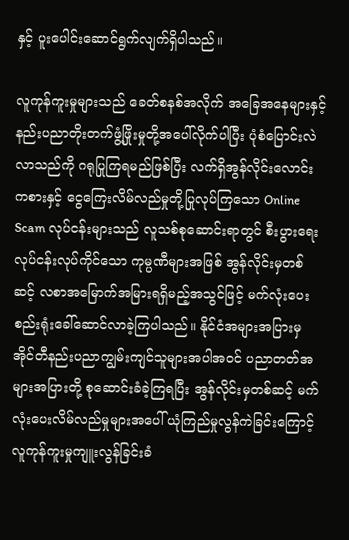နှင့် ပူးပေါင်းဆောင်ရွက်လျက်ရှိပါသည်။

လူကုန်ကူးမှုများသည် ခေတ်စနစ်အလိုက် အခြေအနေများနှင့် နည်းပညာတိုးတက်ဖွံ့ဖြိုးမှုတို့အပေါ်လိုက်ပါပြီး ပုံစံပြောင်းလဲလာသည်ကို ဂရုပြုကြရမည်ဖြစ်ပြီး လက်ရှိအွန်လိုင်းလောင်းကစားနှင့် ငွေကြေးလိမ်လည်မှုတို့ပြုလုပ်ကြသော Online Scam လုပ်ငန်းများသည် လူသစ်စုဆောင်းရာတွင် စီးပွားရေးလုပ်ငန်းလုပ်ကိုင်သော ကုမ္ပဏီများအဖြစ် အွန်လိုင်းမှတစ်ဆင့် လစာအမြောက်အမြားရရှိမည့်အသွင်ဖြင့် မက်လုံးပေးစည်းရုံးခေါ်ဆောင်လာခဲ့ကြပါသည်။ နိုင်ငံအများအပြားမှ အိုင်တီနည်းပညာကျွမ်းကျင်သူများအပါအဝင် ပညာတတ်အများအပြားတို့ စုဆောင်းခံခဲ့ကြရပြီး အွန်လိုင်းမှတစ်ဆင့် မက်လုံးပေးလိမ်လည်မှုများအပေါ် ယုံကြည်မှုလွန်ကဲခြင်းကြောင့် လူကုန်ကူးမှုကျူးလွန်ခြင်းခံ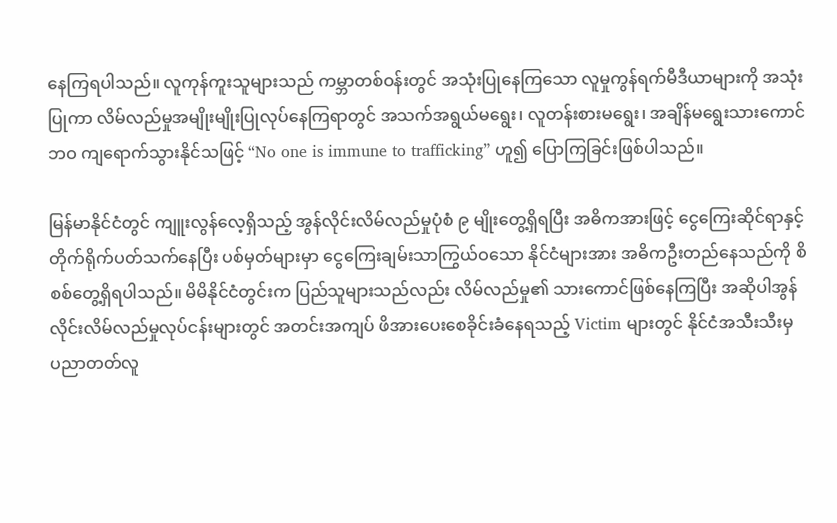နေကြရပါသည်။ လူကုန်ကူးသူများသည် ကမ္ဘာတစ်ဝန်းတွင် အသုံးပြုနေကြသော လူမှုကွန်ရက်မီဒီယာများကို အသုံးပြုကာ လိမ်လည်မှုအမျိုးမျိုးပြုလုပ်နေကြရာတွင် အသက်အရွယ်မရွေး၊ လူတန်းစားမရွေး၊ အချိန်မရွေးသားကောင်ဘဝ ကျရောက်သွားနိုင်သဖြင့် “No one is immune to trafficking” ဟူ၍ ပြောကြခြင်းဖြစ်ပါသည်။

မြန်မာနိုင်ငံတွင် ကျူးလွန်လေ့ရှိသည့် အွန်လိုင်းလိမ်လည်မှုပုံစံ ၉ မျိုးတွေ့ရှိရပြီး အဓိကအားဖြင့် ငွေကြေးဆိုင်ရာနှင့်တိုက်ရိုက်ပတ်သက်နေပြီး ပစ်မှတ်များမှာ ငွေကြေးချမ်းသာကြွယ်ဝသော နိုင်ငံများအား အဓိကဦးတည်နေသည်ကို စိစစ်တွေ့ရှိရပါသည်။ မိမိနိုင်ငံတွင်းက ပြည်သူများသည်လည်း လိမ်လည်မှု၏ သားကောင်ဖြစ်နေကြပြီး အဆိုပါအွန်လိုင်းလိမ်လည်မှုလုပ်ငန်းများတွင် အတင်းအကျပ် ဖိအားပေးစေခိုင်းခံနေရသည့် Victim များတွင် နိုင်ငံအသီးသီးမှ ပညာတတ်လူ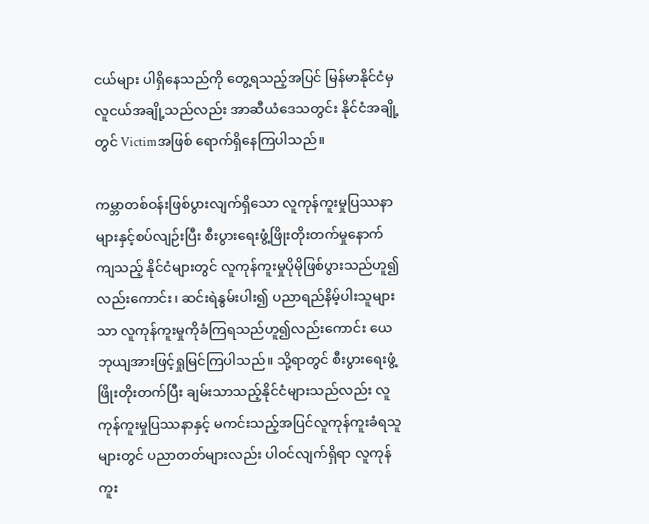ငယ်များ ပါရှိနေသည်ကို တွေ့ရသည့်အပြင် မြန်မာနိုင်ငံမှ လူငယ်အချို့သည်လည်း အာဆီယံဒေသတွင်း နိုင်ငံအချို့တွင် Victimအဖြစ် ရောက်ရှိနေကြပါသည်။

ကမ္ဘာတစ်ဝန်းဖြစ်ပွားလျက်ရှိသော လူကုန်ကူးမှုပြဿနာများနှင့်စပ်လျဉ်းပြီး စီးပွားရေးဖွံ့ဖြိုးတိုးတက်မှုနောက်ကျသည့် နိုင်ငံများတွင် လူကုန်ကူးမှုပိုမိုဖြစ်ပွားသည်ဟူ၍လည်းကောင်း၊ ဆင်းရဲနွမ်းပါး၍ ပညာရည်နိမ့်ပါးသူများသာ လူကုန်ကူးမှုကိုခံကြရသည်ဟူ၍လည်းကောင်း ယေဘုယျအားဖြင့်ရှုမြင်ကြပါသည်။ သို့ရာတွင် စီးပွားရေးဖွံ့ဖြိုးတိုးတက်ပြီး ချမ်းသာသည့်နိုင်ငံများသည်လည်း လူကုန်ကူးမှုပြဿနာနှင့် မကင်းသည့်အပြင်လူကုန်ကူးခံရသူများတွင် ပညာတတ်များလည်း ပါဝင်လျက်ရှိရာ လူကုန်ကူး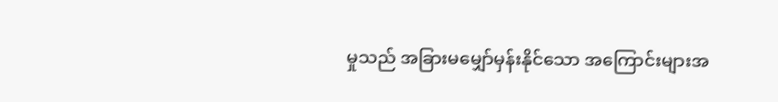မှုသည် အခြားမမျှော်မှန်းနိုင်သော အကြောင်းများအ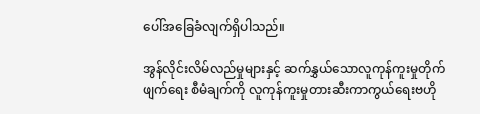ပေါ်အခြေခံလျက်ရှိပါသည်။

အွန်လိုင်းလိမ်လည်မှုများနှင့် ဆက်နွှယ်သောလူကုန်ကူးမှုတိုက်ဖျက်ရေး စီမံချက်ကို လူကုန်ကူးမှုတားဆီးကာကွယ်ရေးဗဟို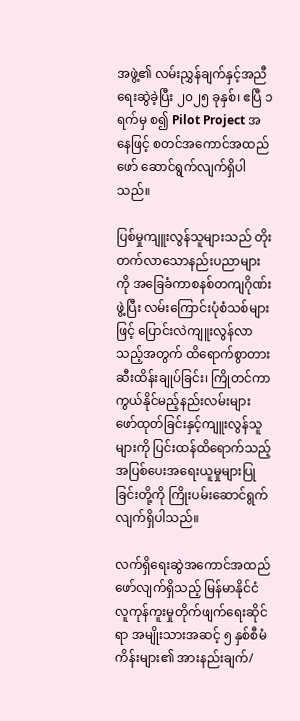အဖွဲ့၏ လမ်းညွှန်ချက်နှင့်အညီရေးဆွဲခဲ့ပြီး ၂၀၂၅ ခုနှစ်၊ ဧပြီ ၁ ရက်မှ စ၍ Pilot Project အနေဖြင့် စတင်အကောင်အထည်ဖော် ဆောင်ရွက်လျက်ရှိပါသည်။

ပြစ်မှုကျူးလွန်သူများသည် တိုးတက်လာသောနည်းပညာများကို အခြေခံကာစနစ်တကျဂိုဏ်းဖွဲ့ပြီး လမ်းကြောင်းပုံစံသစ်များဖြင့် ပြောင်းလဲကျူးလွန်လာသည့်အတွက် ထိရောက်စွာတားဆီးထိန်းချုပ်ခြင်း၊ ကြိုတင်ကာကွယ်နိုင်မည့်နည်းလမ်းများ ဖော်ထုတ်ခြင်းနှင့်ကျူးလွန်သူများကို ပြင်းထန်ထိရောက်သည့် အပြစ်ပေးအရေးယူမှုများပြုခြင်းတို့ကို ကြိုးပမ်းဆောင်ရွက်လျက်ရှိပါသည်။

လက်ရှိရေးဆွဲအကောင်အထည်ဖော်လျက်ရှိသည့် မြန်မာနိုင်ငံလူကုန်ကူးမှုတိုက်ဖျက်ရေးဆိုင်ရာ အမျိုးသားအဆင့် ၅ နှစ်စီမံကိန်းများ၏ အားနည်းချက်/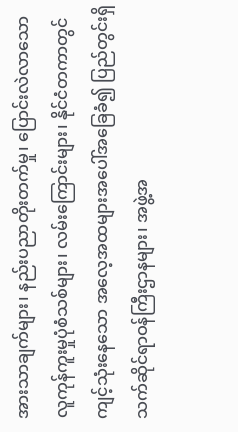အားသာချက်များ၊ နည်းပညာတိုးတက်မှု၊ ပြောင်းလဲလာသော လူကုန်ကူးမှုပုံစံသစ်များ၊ လမ်းကြောင်းများ၊ နိုင်ငံတကာတွင် ကျင့်သုံးနေသော အလေ့အထများအပေါ်အခြေခံ၍ ပြည်တွင်းရှိ သက်ဆိုင်ရာဝန်ကြီးဌာနများ၊ အဖွဲ့အ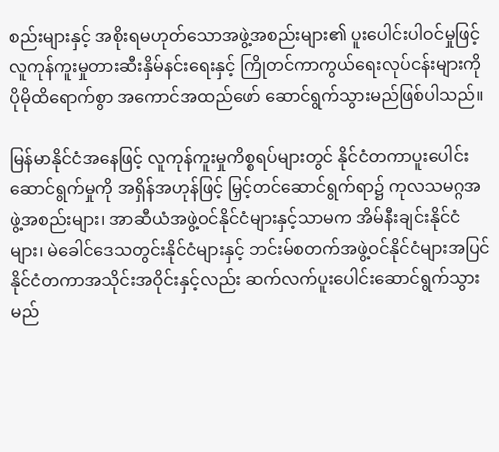စည်းများနှင့် အစိုးရမဟုတ်သောအဖွဲ့အစည်းများ၏ ပူးပေါင်းပါဝင်မှုဖြင့် လူကုန်ကူးမှုတားဆီးနှိမ်နင်းရေးနှင့် ကြိုတင်ကာကွယ်ရေးလုပ်ငန်းများကို ပိုမိုထိရောက်စွာ အကောင်အထည်ဖော် ဆောင်ရွက်သွားမည်ဖြစ်ပါသည်။

မြန်မာနိုင်ငံအနေဖြင့် လူကုန်ကူးမှုကိစ္စရပ်များတွင် နိုင်ငံတကာပူးပေါင်းဆောင်ရွက်မှုကို အရှိန်အဟုန်ဖြင့် မြှင့်တင်ဆောင်ရွက်ရာ၌ ကုလသမဂ္ဂအဖွဲ့အစည်းများ၊ အာဆီယံအဖွဲ့ဝင်နိုင်ငံများနှင့်သာမက အိမ်နီးချင်းနိုင်ငံများ၊ မဲခေါင်ဒေသတွင်းနိုင်ငံများနှင့် ဘင်းမ်စတက်အဖွဲ့ဝင်နိုင်ငံများအပြင် နိုင်ငံတကာအသိုင်းအဝိုင်းနှင့်လည်း ဆက်လက်ပူးပေါင်းဆောင်ရွက်သွားမည်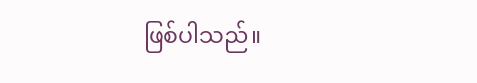ဖြစ်ပါသည်။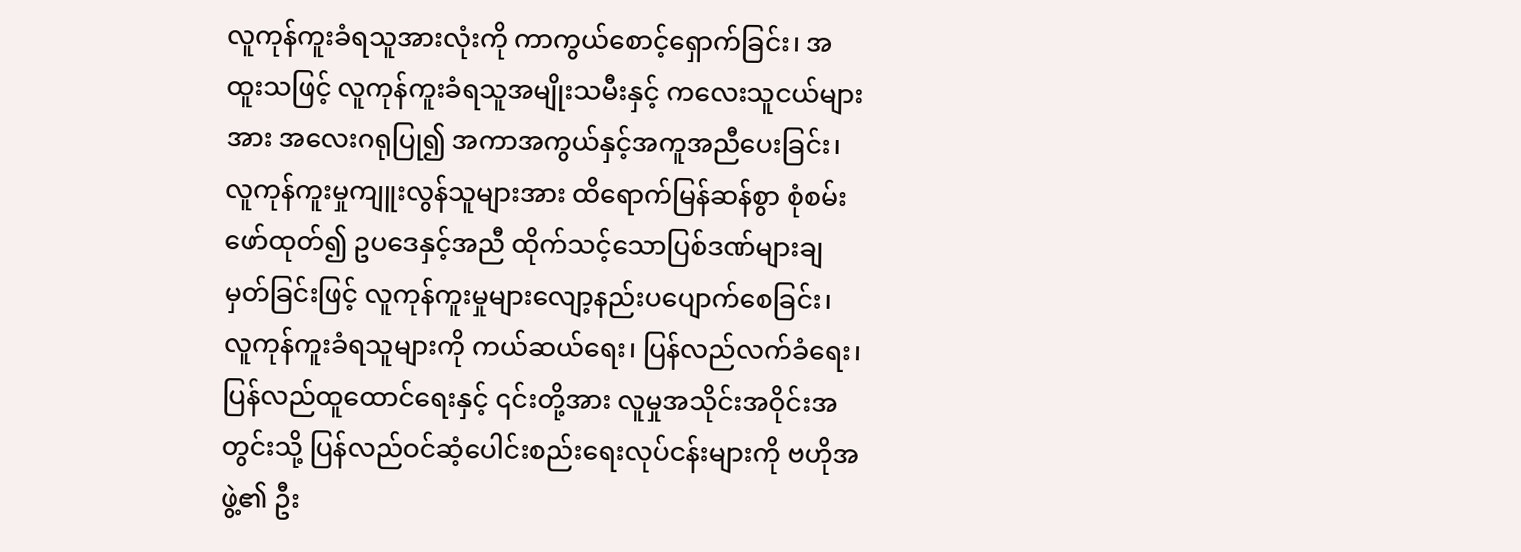လူကုန်ကူးခံရသူအားလုံးကို ကာကွယ်စောင့်ရှောက်ခြင်း၊ အထူးသဖြင့် လူကုန်ကူးခံရသူအမျိုးသမီးနှင့် ကလေးသူငယ်များအား အလေးဂရုပြု၍ အကာအကွယ်နှင့်အကူအညီပေးခြင်း၊ လူကုန်ကူးမှုကျူးလွန်သူများအား ထိရောက်မြန်ဆန်စွာ စုံစမ်းဖော်ထုတ်၍ ဥပဒေနှင့်အညီ ထိုက်သင့်သောပြစ်ဒဏ်များချမှတ်ခြင်းဖြင့် လူကုန်ကူးမှုများလျော့နည်းပပျောက်စေခြင်း၊ လူကုန်ကူးခံရသူများကို ကယ်ဆယ်ရေး၊ ပြန်လည်လက်ခံရေး၊ ပြန်လည်ထူထောင်ရေးနှင့် ၎င်းတို့အား လူမှုအသိုင်းအဝိုင်းအတွင်းသို့ ပြန်လည်ဝင်ဆံ့ပေါင်းစည်းရေးလုပ်ငန်းများကို ဗဟိုအဖွဲ့၏ ဦး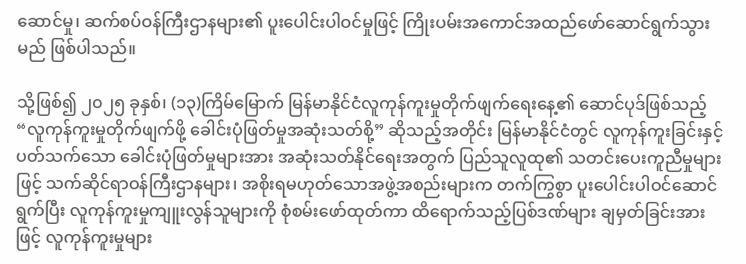ဆောင်မှု၊ ဆက်စပ်ဝန်ကြီးဌာနများ၏ ပူးပေါင်းပါဝင်မှုဖြင့် ကြိုးပမ်းအကောင်အထည်ဖော်ဆောင်ရွက်သွားမည် ဖြစ်ပါသည်။

သို့ဖြစ်၍ ၂၀၂၅ ခုနှစ်၊ (၁၃)ကြိမ်မြောက် မြန်မာနိုင်ငံလူကုန်ကူးမှုတိုက်ဖျက်ရေးနေ့၏ ဆောင်ပုဒ်ဖြစ်သည့် “လူကုန်ကူးမှုတိုက်ဖျက်ဖို့ ခေါင်းပုံဖြတ်မှုအဆုံးသတ်စို့” ဆိုသည့်အတိုင်း မြန်မာနိုင်ငံတွင် လူကုန်ကူးခြင်းနှင့်ပတ်သက်သော ခေါင်းပုံဖြတ်မှုများအား အဆုံးသတ်နိုင်ရေးအတွက် ပြည်သူလူထု၏ သတင်းပေးကူညီမှုများဖြင့် သက်ဆိုင်ရာဝန်ကြီးဌာနများ၊ အစိုးရမဟုတ်သောအဖွဲ့အစည်းများက တက်ကြွစွာ ပူးပေါင်းပါဝင်ဆောင်ရွက်ပြီး လူကုန်ကူးမှုကျူးလွန်သူများကို စုံစမ်းဖော်ထုတ်ကာ ထိရောက်သည့်ပြစ်ဒဏ်များ ချမှတ်ခြင်းအားဖြင့် လူကုန်ကူးမှုများ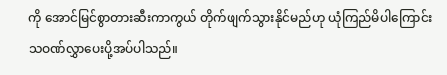ကို အောင်မြင်စွာတားဆီးကာကွယ် တိုက်ဖျက်သွားနိုင်မည်ဟု ယုံကြည်မိပါကြောင်း သဝဏ်လွှာပေးပို့အပ်ပါသည်။